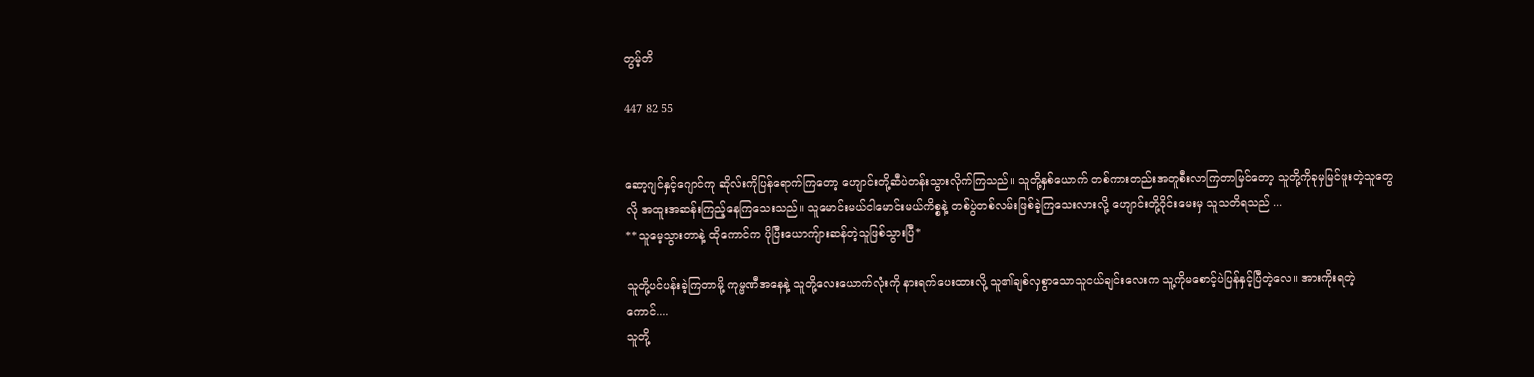တွမ့်တိ

447 82 55


ဆော့ဂျင်နှင့်ဂျောင်ကု ဆိုလ်းကိုပြန်ရောက်ကြတော့ ဟျောင်းတို့ဆီပဲတန်းသွားလိုက်ကြသည်။ သူတို့နှစ်ယောက် တစ်ကားတည်းအတူစီးလာကြတာမြင်တော့ သူတို့ကိုခုမှမြင်ဖူးတဲ့သူတွေလို အထူးအဆန်းကြည့်နေကြသေးသည်။ သူမောင်းမယ်ငါမောင်းမယ်ကိစ္စနဲ့ တစ်ပွဲတစ်လမ်းဖြစ်ခဲ့ကြသေးလားလို့ ဟျောင်းတို့ဝိုင်းမေးမှ သူသတိရသည် ...
**သူမေ့သွားတာနဲ့ ထိုကောင်က ပိုပြီးယောကျ်ားဆန်တဲ့သူဖြစ်သွားပြီ*

သူတို့ပင်ပန်းခဲ့ကြတာမို့ ကုမ္ဗဏီအနေနဲ့ သူတို့လေးယောက်လုံးကို နားရက်ပေးထားလို့ သူ၏ချစ်လှစွာသောသူငယ်ချင်းလေးက သူ့ကိုမစောင့်ပဲပြန်နှင့်ပြီတဲ့လေ။ အားကိုးရတဲ့ကောင်....
သူတို့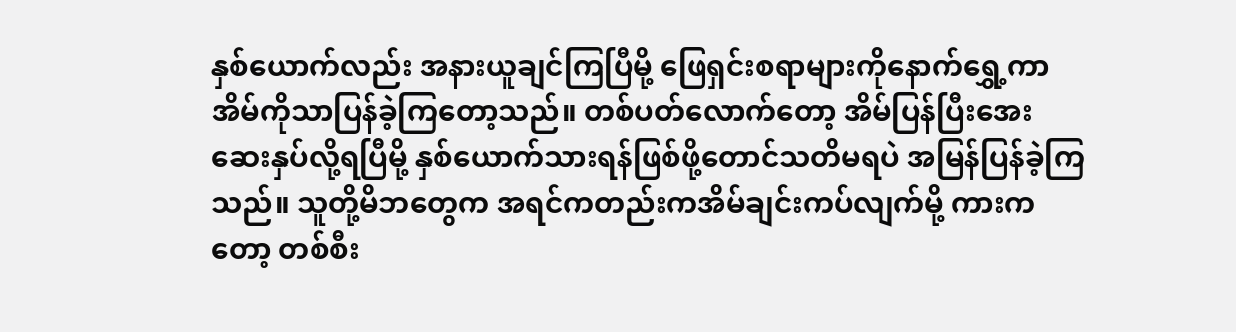နှစ်ယောက်လည်း အနားယူချင်ကြပြီမို့ ဖြေရှင်းစရာများကိုနောက်ရွှေ့ကာ အိမ်ကိုသာပြန်ခဲ့ကြတော့သည်။ တစ်ပတ်လောက်တော့ အိမ်ပြန်ပြီးအေးဆေးနှပ်လို့ရပြီမို့ နှစ်ယောက်သားရန်ဖြစ်ဖို့တောင်သတိမရပဲ အမြန်ပြန်ခဲ့ကြသည်။ သူတို့မိဘတွေက အရင်ကတည်းကအိမ်ချင်းကပ်လျက်မို့ ကားကတော့ တစ်စီး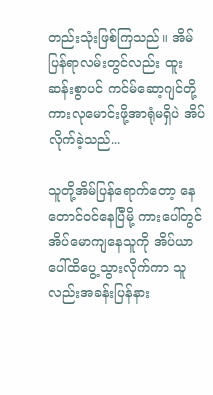တည်းသုံးဖြစ်ကြသည်။ အိမ်ပြန်ရာလမ်းတွင်လည်း ထူးဆန်းစွာပင် ကင်မ်ဆော့ဂျင်တို့ ကားလုမောင်းဖို့အာရုံမရှိပဲ အိပ်လိုက်ခဲ့သည်...

သူတို့အိမ်ပြန်ရောက်တော့ နေတောင်ဝင်နေပြီမို့ ကားပေါ်တွင်အိပ်မောကျနေသူကို အိပ်ယာပေါ်ထိပွေ့သွားလိုက်ကာ သူလည်းအခန်းပြန်နား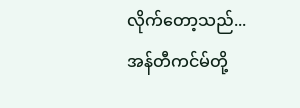လိုက်တော့သည်...
အန်တီကင်မ်တို့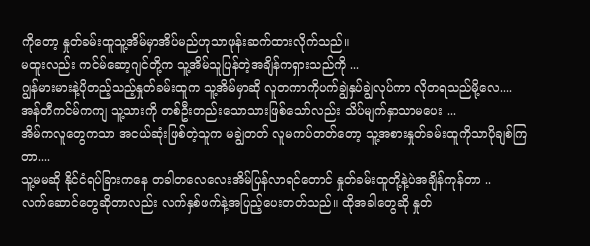ကိုတော့ နှုတ်ခမ်းထူသူ့အိမ်မှာအိပ်မည်ဟုသာဖုန်းဆက်ထားလိုက်သည်။
မထူးလည်း ကင်မ်ဆော့ဂျင်တို့က သူ့အိမ်သူပြန်တဲ့အချိန်ကရှားသည်ကို ...
ဂျွန်မားမားနဲ့ပိုတည့်သည့်နှုတ်ခမ်းထူက သူ့အိမ်မှာဆို လူတကာကိုပက်ချွဲနှပ်ချွဲလုပ်ကာ လိုတရသည်မို့လေ....
အန်တီကင်မ်ကကျ သူ့သားကို တစ်ဦးတည်းသောသားဖြစ်သော်လည်း သိပ်မျက်နှာသာမပေး ...
အိမ်ကလူတွေကသာ အငယ်ဆုံးဖြစ်တဲ့သူက မချွဲတတ် လူမကပ်တတ်တော့ သူ့အစားနှုတ်ခမ်းထူကိုသာပိုချစ်ကြတာ....
သူ့မမဆို နိုင်ငံရပ်ခြားကနေ တခါတလေလေးအိမ်ပြန်လာရင်တောင် နှုတ်ခမ်းထူတို့နဲ့ပဲအချိန်ကုန်တာ ..
လက်ဆောင်တွေဆိုတာလည်း လက်နှစ်ဖက်နဲ့အပြည့်ပေးတတ်သည်။ ထိုအခါ‌တွေဆို နှုတ်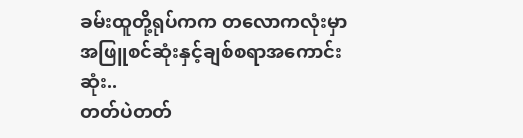ခမ်းထူတို့ရုပ်ကက တလောကလုံးမှာအဖြူစင်ဆုံးနှင့်ချစ်စရာအကောင်းဆုံး..
တတ်ပဲတတ်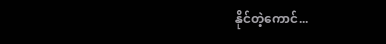နိုင်တဲ့ကောင်...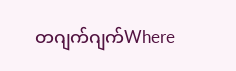တဂျက်ဂျက်Where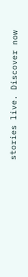stories live. Discover now